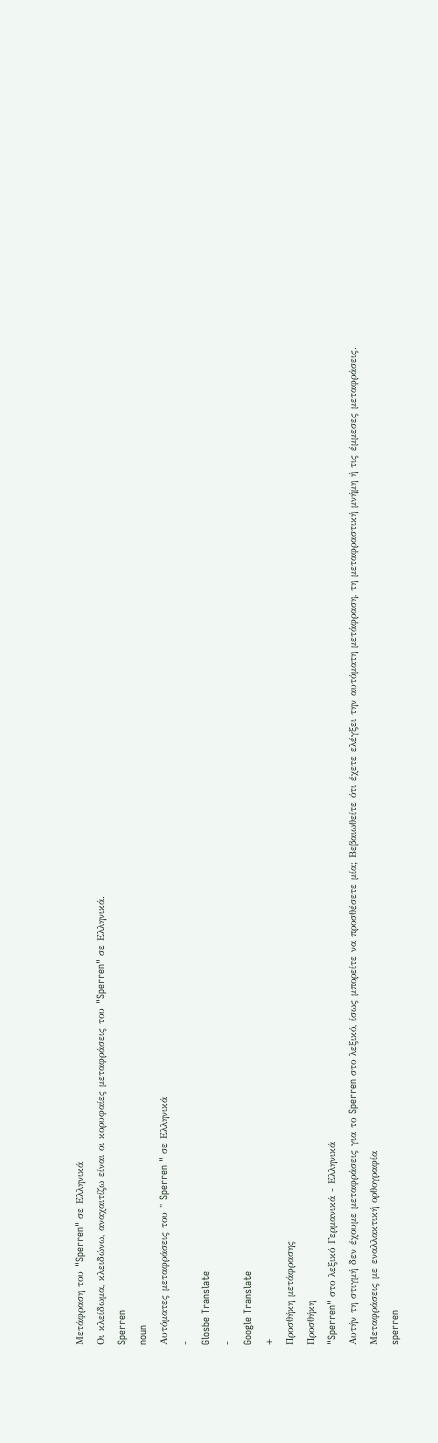Μετάφραση του "Sperren" σε Ελληνικά
Οι κλείδωμα, κλειδώνω, αναχαιτίζω είναι οι κορυφαίες μεταφράσεις του "Sperren" σε Ελληνικά.
Sperren
noun
Αυτόματες μεταφράσεις του " Sperren " σε Ελληνικά
-
Glosbe Translate
-
Google Translate
+
Προσθήκη μετάφρασης
Προσθήκη
"Sperren" στο λεξικό Γερμανικά - Ελληνικά
Αυτήν τη στιγμή δεν έχουμε μεταφράσεις για το Sperren στο λεξικό, ίσως μπορείτε να προσθέσετε μία; Βεβαιωθείτε ότι έχετε ελέγξει την αυτόματη μετάφραση, τη μεταφραστική μνήμη ή τις έμμεσες μεταφράσεις.
Μεταφράσεις με εναλλακτική ορθογραφία
sperren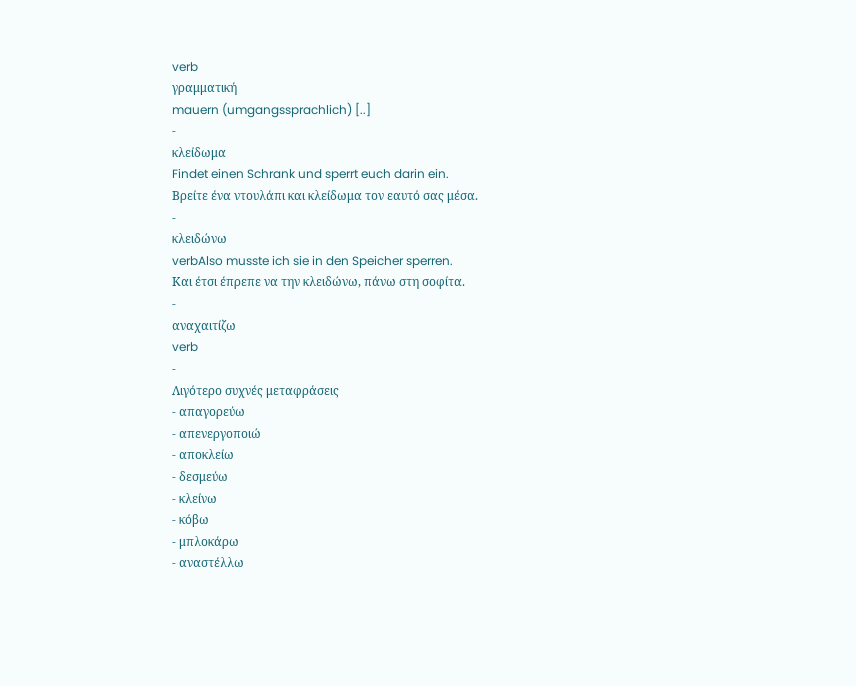verb
γραμματική
mauern (umgangssprachlich) [..]
-
κλείδωμα
Findet einen Schrank und sperrt euch darin ein.
Βρείτε ένα ντουλάπι και κλείδωμα τον εαυτό σας μέσα.
-
κλειδώνω
verbAlso musste ich sie in den Speicher sperren.
Και έτσι έπρεπε να την κλειδώνω, πάνω στη σοφίτα.
-
αναχαιτίζω
verb
-
Λιγότερο συχνές μεταφράσεις
- απαγορεύω
- απενεργοποιώ
- αποκλείω
- δεσμεύω
- κλείνω
- κόβω
- μπλοκάρω
- αναστέλλω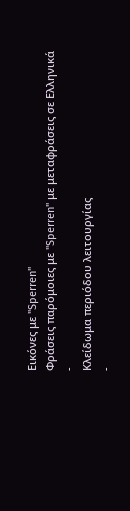Εικόνες με "Sperren"
Φράσεις παρόμοιες με "Sperren" με μεταφράσεις σε Ελληνικά
-
Κλείδωμα περιόδου λειτουργίας
-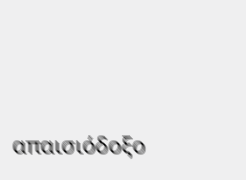απαισιόδοξο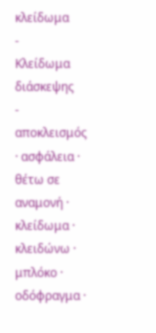κλείδωμα
-
Κλείδωμα διάσκεψης
-
αποκλεισμός · ασφάλεια · θέτω σε αναμονή · κλείδωμα · κλειδώνω · μπλόκο · οδόφραγμα ·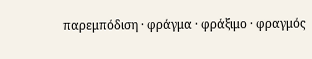παρεμπόδιση · φράγμα · φράξιμο · φραγμός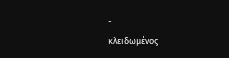-
κλειδωμένος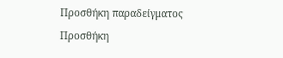Προσθήκη παραδείγματος
Προσθήκη